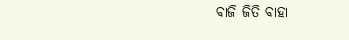ବାଜି ଜିତି ବାହା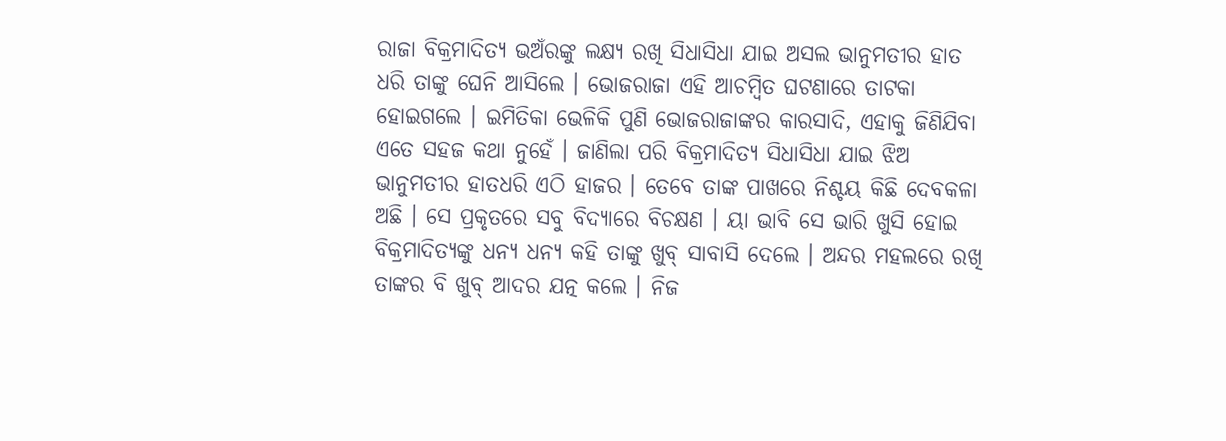ରାଜା ବିକ୍ରମାଦିତ୍ୟ ଭଅଁରଙ୍କୁ ଲକ୍ଷ୍ୟ ରଖି ସିଧାସିଧା ଯାଇ ଅସଲ ଭାନୁମତୀର ହାତ ଧରି ତାଙ୍କୁ ଘେନି ଆସିଲେ । ଭୋଜରାଜା ଏହି ଆଚମ୍ବିତ ଘଟଣାରେ ତାଟକା ହୋଇଗଲେ । ଇମିତିକା ଭେଳିକି ପୁଣି ଭୋଜରାଜାଙ୍କର କାରସାଦି, ଏହାକୁ ଜିଣିଯିବା ଏତେ ସହଜ କଥା ନୁହେଁ । ଜାଣିଲା ପରି ବିକ୍ରମାଦିତ୍ୟ ସିଧାସିଧା ଯାଇ ଝିଅ ଭାନୁମତୀର ହାତଧରି ଏଠି ହାଜର । ତେବେ ତାଙ୍କ ପାଖରେ ନିଶ୍ଚୟ କିଛି ଦେବକଳା ଅଛି । ସେ ପ୍ରକୃତରେ ସବୁ ବିଦ୍ୟାରେ ବିଚକ୍ଷଣ । ୟା ଭାବି ସେ ଭାରି ଖୁସି ହୋଇ ବିକ୍ରମାଦିତ୍ୟଙ୍କୁ ଧନ୍ୟ ଧନ୍ୟ କହି ତାଙ୍କୁ ଖୁବ୍ ସାବାସି ଦେଲେ । ଅନ୍ଦର ମହଲରେ ରଖି ତାଙ୍କର ବି ଖୁବ୍ ଆଦର ଯତ୍ନ କଲେ । ନିଜ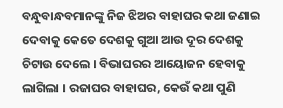ବନ୍ଧୁବାନ୍ଧବମାନଙ୍କୁ ନିଜ ଝିଅର ବାହାଘର କଥା ଜଣାଇ ଦେବାକୁ କେତେ ଦେଶକୁ ଗୁଆ ଆଉ ଦୂର ଦେଶକୁ ଚିଟାଉ ଦେଲେ । ବିଭାଘରର ଆୟୋଜନ ହେବାକୁ ଲାଗିଲା । ରଜାଘର ବାହାଘର, କେଉଁ କଥା ପୁଣି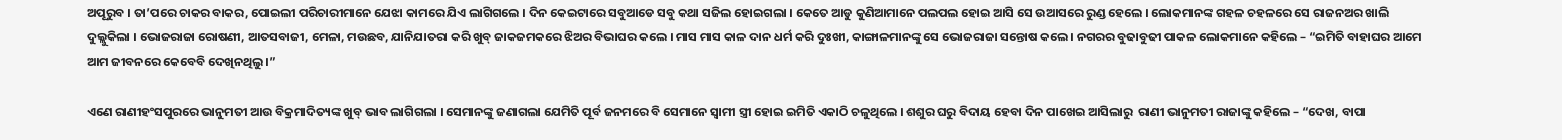ଅପୂରୁବ । ତା’ପରେ ଚାକର ବାକର, ପୋଇଲୀ ପରିଚାରୀମାନେ ଯେଝା କାମରେ ଯିଏ ଲାଗିଗଲେ । ଦିନ କେଇଟାରେ ସବୁଆଡେ ସବୁ କଥା ସଜିଲ ହୋଇଗଲା । କେତେ ଆଡୁ କୁଣିଆମାନେ ପଲପଲ ହୋଇ ଆସି ସେ ଉଆସରେ ରୁଣ୍ଡ ହେଲେ । ଲୋକମାନଙ୍କ ଗହଳ ଚହଳରେ ସେ ରାଜନଅର ଖାଲି ଦୁଲ୍ଲୁକିଲା । ଭୋଜରାଜା ରୋଷଣୀ, ଆତସବାଜୀ, ମେଳା, ମଉଛବ, ଯାନିଯାତରା କରି ଖୁବ୍ ଜାକଜମକରେ ଝିଅର ବିଭାଘର କଲେ । ମାସ ମାସ କାଳ ଦାନ ଧର୍ମ କରି ଦୁଃଖୀ, କାଙ୍ଗାଳମାନଙ୍କୁ ସେ ଭୋଜରାଜା ସନ୍ତୋଷ କଲେ । ନଗରର ବୁଢାବୁଢୀ ପାକଳ ଲୋକମାନେ କହିଲେ – “ଇମିତି ବାହାଘର ଆମେ ଆମ ଜୀବନରେ କେବେବି ଦେଖିନଥିଲୁ ।”

ଏଣେ ରାଣୀହଂସପୁରରେ ଭାନୁମତୀ ଆଉ ବିକ୍ରମାଦିତ୍ୟଙ୍କ ଖୁବ୍ ଭାବ ଲାଗିଗଲା । ସେମାନଙ୍କୁ ଜଣାଗଲା ଯେମିତି ପୂର୍ବ ଜନମରେ ବି ସେମାନେ ସ୍ୱାମୀ ସ୍ତ୍ରୀ ହୋଇ ଇମିତି ଏକାଠି ଚଳୁଥିଲେ । ଶଶୁର ଘରୁ ବିଦାୟ ହେବା ଦିନ ପାଖେଇ ଆସିଲାରୁ  ରାଣୀ ଭାନୁମତୀ ରାଜାଙ୍କୁ କହିଲେ – “ଦେଖ, ବାପା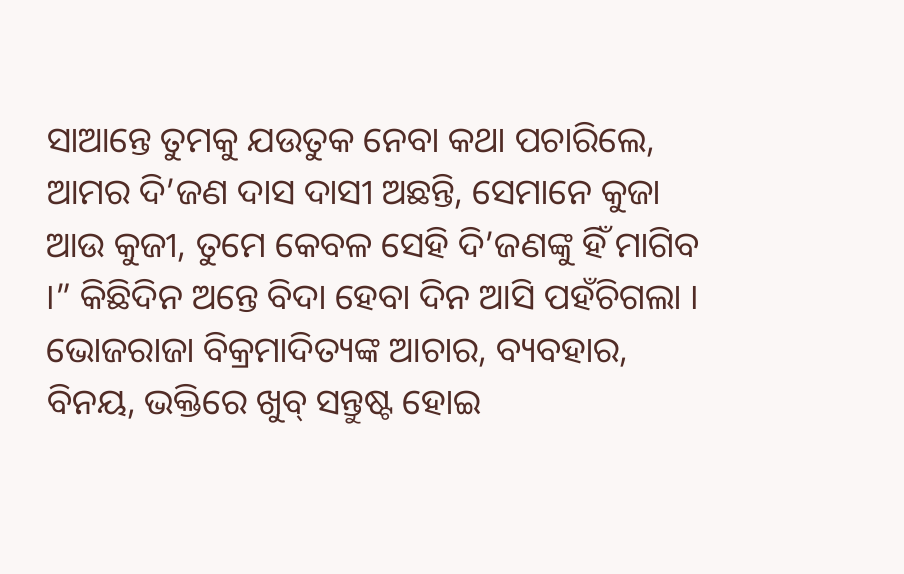ସାଆନ୍ତେ ତୁମକୁ ଯଉତୁକ ନେବା କଥା ପଚାରିଲେ, ଆମର ଦି’ଜଣ ଦାସ ଦାସୀ ଅଛନ୍ତି, ସେମାନେ କୁଜା ଆଉ କୁଜୀ, ତୁମେ କେବଳ ସେହି ଦି’ଜଣଙ୍କୁ ହିଁ ମାଗିବ ।” କିଛିଦିନ ଅନ୍ତେ ବିଦା ହେବା ଦିନ ଆସି ପହଁଚିଗଲା । ଭୋଜରାଜା ବିକ୍ରମାଦିତ୍ୟଙ୍କ ଆଚାର, ବ୍ୟବହାର, ବିନୟ, ଭକ୍ତିରେ ଖୁବ୍ ସନ୍ତୁଷ୍ଟ ହୋଇ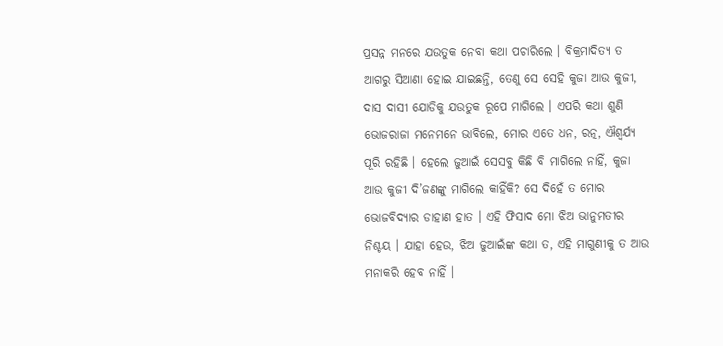ପ୍ରସନ୍ନ ମନରେ ଯଉତୁକ ନେବା କଥା ପଚାରିଲେ । ବିକ୍ରମାଦିତ୍ୟ ତ ଆଗରୁ ସିଆଣା ହୋଇ ଯାଇଛନ୍ତି, ତେଣୁ ସେ ସେହି କୁଜା ଆଉ କୁଜୀ, ଦାସ ଦାସୀ ଯୋଡିକୁ ଯଉତୁକ ରୂପେ ମାଗିଲେ । ଏପରି କଥା ଶୁଣି ଭୋଜରାଜା ମନେମନେ ଭାବିଲେ, ମୋର ଏତେ ଧନ, ରତ୍ନ, ଐଶ୍ୱର୍ଯ୍ୟ ପୂରି ରହିଛି । ହେଲେ ଜୁଆଇଁ ସେସବୁ କିଛି ବି ମାଗିଲେ ନାହିଁ, କୁଜା ଆଉ କୁଜୀ ଦି’ଜଣଙ୍କୁ ମାଗିଲେ କାହିଁକି? ସେ ଦିହେଁ ତ ମୋର ଭୋଜବିଦ୍ୟାର ଡାହାଣ ହାତ । ଏହି ଫିସାଦ ମୋ ଝିଅ ଭାନୁମତୀର ନିଶ୍ଚୟ । ଯାହା ହେଉ, ଝିଅ ଜୁଆଇଁଙ୍କ କଥା ତ, ଏହି ମାଗୁଣୀକୁ ତ ଆଉ ମନାକରି ହେବ ନାହିଁ ।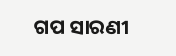ଗପ ସାରଣୀ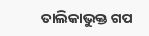ତାଲିକାଭୁକ୍ତ ଗପ